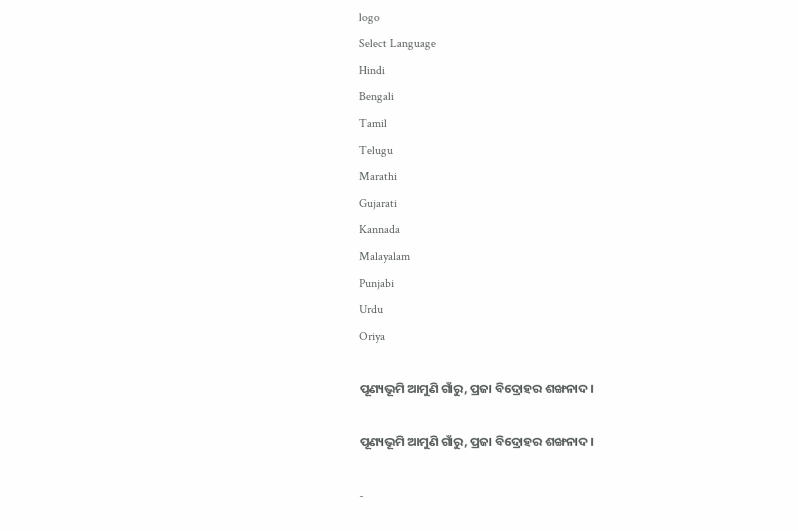logo
Select Language
Hindi
Bengali
Tamil
Telugu
Marathi
Gujarati
Kannada
Malayalam
Punjabi
Urdu
Oriya

ପୂଣ୍ୟଭୂମି‌‌‌‌‌ ଆମୁଣି ଗାଁରୁ, ପ୍ରଜା ବିଦ୍ରୋହର ଶଙ୍ଖନାଦ।

ପୂଣ୍ୟଭୂମି‌‌‌‌‌ ଆମୁଣି ଗାଁରୁ, ପ୍ରଜା ବିଦ୍ରୋହର ଶଙ୍ଖନାଦ।

-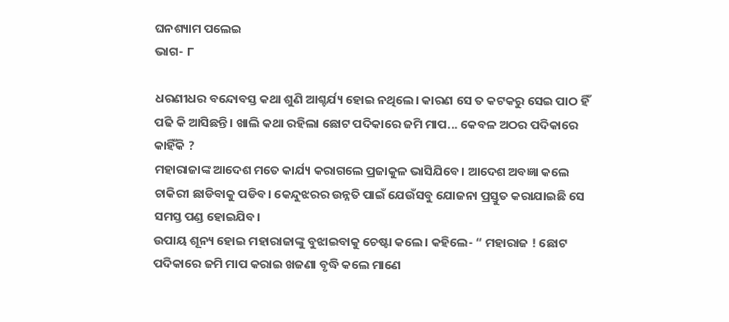ଘନଶ୍ୟାମ ପଲେଇ
ଭାଗ- ୮

ଧରଣୀଧର ବନ୍ଦୋବସ୍ତ କଥା ଶୁଣି ଆଶ୍ଚର୍ଯ୍ୟ ହୋଇ ନଥିଲେ। କାରଣ ସେ ତ କଟକରୁ ସେଇ ପାଠ ହିଁ ପଢି କି ଆସିଛନ୍ତି। ଖାଲି କଥା ରହିଲା ଛୋଟ ପଦିକାରେ ଜମି ମାପ... କେବଳ ଅଠର ପଦିକାରେ କାହିଁକି ?
ମହାରାଜାଙ୍କ ଆଦେଶ ମତେ କାର୍ଯ୍ୟ କରାଗଲେ ପ୍ରଜାକୁଳ ଭାସିଯିବେ। ଆଦେଶ ଅବଜ୍ଞା କଲେ ଚାକିରୀ ଛାଡିବାକୁ ପଡିବ। କେନ୍ଦୁଝରର ଉନ୍ନତି ପାଇଁ ଯେଉଁସବୁ ଯୋଜନା ପ୍ରସ୍ତୁତ କରାଯାଇଛି ସେ ସମସ୍ତ ପଣ୍ଡ ହୋଇଯିବ।
ଉପାୟ ଶୂନ୍ୟ ହୋଇ ମହାରାଜାଙ୍କୁ ବୁଝାଇବାକୁ ଚେଷ୍ଟା କଲେ। କହିଲେ- “ ମହାରାଜ ! ଛୋଟ ପଦିକାରେ ଜମି ମାପ କରାଇ ଖଜଣା ବୃଦ୍ଧି କଲେ ମାଣେ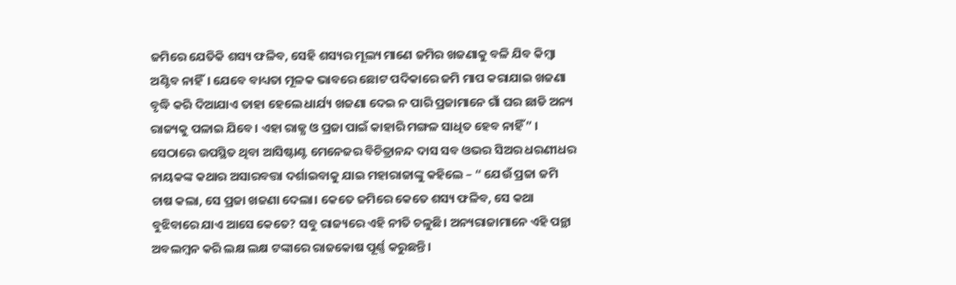ଜମିରେ ଯେତିକି ଶସ୍ୟ ଫଳିବ, ସେହି ଶସ୍ୟର ମୂଲ୍ୟ ମାଣେ ଜମିର ଖଜଣାକୁ ବଳି ଯିବ କିମ୍ବା ଅଣ୍ଟିବ ନାହିଁ। ଯେବେ ବାଧ୍ୟତା ମୂଳକ ଭାବରେ ଛୋଟ ପଦିକାରେ ଜମି ମାପ କରାଯାଇ ଖଜଣା ବୃଦ୍ଧି କରି ଦିଆଯାଏ ତାହା ହେଲେ ଧାର୍ଯ୍ୟ ଖଜଣା ଦେଇ ନ ପାରି ପ୍ରଜାମାନେ ଗାଁ ଘର ଛାଡି ଅନ୍ୟ ରାଜ୍ୟକୁ ପଳାଇ ଯିବେ। ଏହା ରାଜ୍ଯ ଓ ପ୍ରଜା ପାଇଁ କାହାରି ମଙ୍ଗଳ ସାଧିତ ହେବ ନାହିଁ” ।
ସେଠାରେ ଉପସ୍ଥିତ ଥିବା ଆସିଷ୍ଟାଣ୍ଟ ମେନେଜର ବିଚିତ୍ରାନନ୍ଦ ଦାସ ସବ ଓଭର ସିଅର ଧରଣୀଧର ନାୟକଙ୍କ କଥାର ଅସାରବତ୍ତା ଦର୍ଶାଇବାକୁ ଯାଇ ମହାରାଜାଙ୍କୁ କହିଲେ – “ ଯେଉଁ ପ୍ରଜା ଜମି ଚାଷ କଲା, ସେ ପ୍ରଜା ଖଜଣା ଦେଲା। କେତେ ଜମିରେ କେତେ ଶସ୍ୟ ଫଳିବ, ସେ କଥା ବୁଝିବାରେ ଯାଏ ଆସେ କେତେ? ସବୁ ରାଜ୍ୟରେ ଏହି ନୀତି ଚଳୁଛି। ଅନ୍ୟରାଜାମାନେ ଏହି ପନ୍ଥା ଅବଲମ୍ବନ କରି ଲକ୍ଷ ଲକ୍ଷ ଟଙ୍କାରେ ରାଜକୋଷ ପୂର୍ଣ୍ଣ କରୁଛନ୍ତି।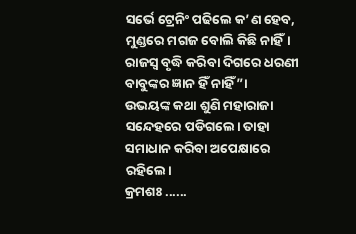ସର୍ଭେ ଟ୍ରେନିଂ ପଢିଲେ କ’ଣ ହେବ, ମୁଣ୍ଡରେ ମଗଜ ବୋଲି କିଛି ନାହିଁ। ରାଜସ୍ୱ ବୃଦ୍ଧି କରିବା ଦିଗରେ ଧରଣୀ ବାବୁଙ୍କର ଜ୍ଞାନ ହିଁ ନାହିଁ”।
ଉଭୟଙ୍କ କଥା ଶୁଣି ମହାରାଜା ସନ୍ଦେହରେ ପଡିଗଲେ। ତାହା ସମାଧାନ କରିବା ଅପେକ୍ଷାରେ ରହିଲେ।
କ୍ରମଶଃ ......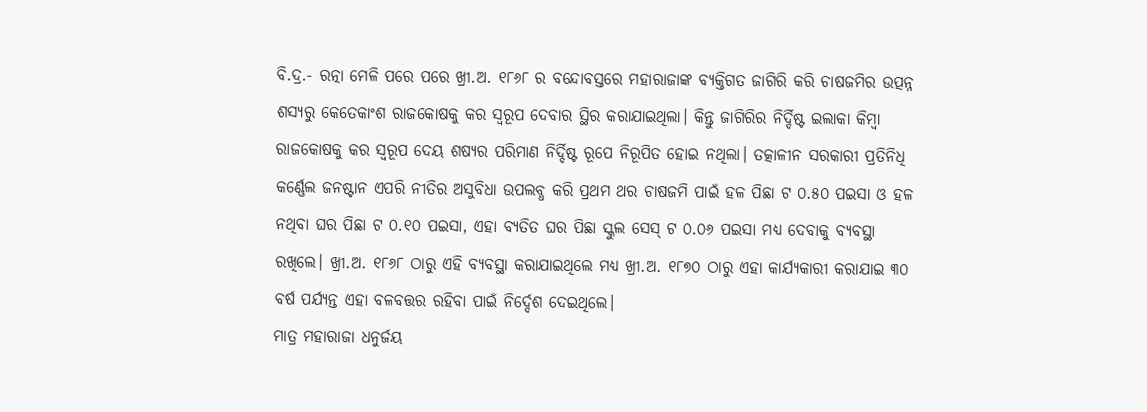ବି.ଦ୍ର.- ରତ୍ନା ମେଳି ପରେ ପରେ ଖ୍ରୀ.ଅ. ୧୮୬୮ ର ବନ୍ଦୋବସ୍ତରେ ମହାରାଜାଙ୍କ ବ୍ୟକ୍ତିଗତ ଜାଗିରି କରି ଚାଷଜମିର ଉତ୍ପନ୍ନ ଶସ୍ୟରୁ କେତେକାଂଶ ରାଜକୋଷକୁ କର ସ୍ୱରୂପ ଦେବାର ସ୍ଥିର କରାଯାଇଥିଲା। କିନ୍ତୁ ଜାଗିରିର ନିର୍ଦ୍ଦିଷ୍ଟ ଇଲାକା କିମ୍ବା ରାଜକୋଷକୁ କର ସ୍ୱରୂପ ଦେୟ ଶଷ୍ୟର ପରିମାଣ ନିର୍ଦ୍ଦିଷ୍ଟ ରୂପେ ନିରୂପିତ ହୋଇ ନଥିଲା। ତତ୍କାଳୀନ ସରକାରୀ ପ୍ରତିନିଧି କର୍ଣ୍ଣେଲ ଜନଷ୍ଟାନ ଏପରି ନୀତିର ଅସୁବିଧା ଉପଲବ୍ଧ କରି ପ୍ରଥମ ଥର ଚାଷଜମି ପାଇଁ ହଳ ପିଛା ଟ ୦.୫୦ ପଇସା ଓ ହଳ ନଥିବା ଘର ପିଛା ଟ ୦.୧୦ ପଇସା, ଏହା ବ୍ୟତିତ ଘର ପିଛା ସ୍କୁଲ ସେସ୍ ଟ ୦.୦୬ ପଇସା ମଧ୍ୟ ଦେବାକୁ ବ୍ୟବସ୍ଥା ରଖିଲେ। ଖ୍ରୀ.ଅ. ୧୮୬୮ ଠାରୁ ଏହି ବ୍ୟବସ୍ଥା କରାଯାଇଥିଲେ ମଧ୍ୟ ଖ୍ରୀ.ଅ. ୧୮୭୦ ଠାରୁ ଏହା କାର୍ଯ୍ୟକାରୀ କରାଯାଇ ୩୦ ବର୍ଷ ପର୍ଯ୍ୟନ୍ତ ଏହା ବଳବତ୍ତର ରହିବା ପାଇଁ ନିର୍ଦ୍ଦେଶ ଦେଇଥିଲେ।
ମାତ୍ର ମହାରାଜା ଧନୁର୍ଜୟ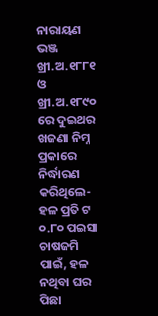ନାରାୟଣ ଭଞ୍ଜ ଖ୍ରୀ.ଅ.୧୮୮୧ ଓ ଖ୍ରୀ.ଅ.୧୮୯୦ ରେ ଦୁଇଥର ଖଜଣା ନିମ୍ନ ପ୍ରକାରେ ନିର୍ଦ୍ଧାରଣ କରିଥିଲେ- ହଳ ପ୍ରତି ଟ ୦.୮୦ ପଇସା ଚାଷଜମି ପାଇଁ, ହଳ ନଥିବା ଘର ପିଛା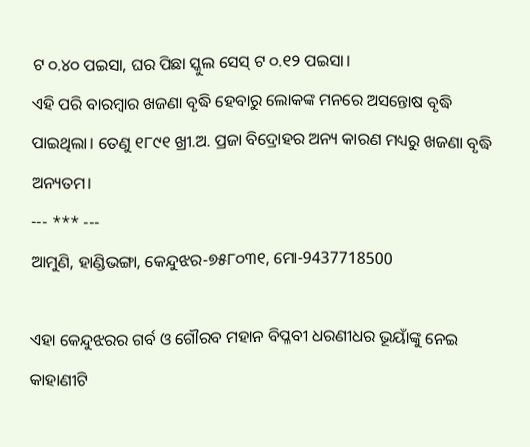ଟ ୦.୪୦ ପଇସା, ଘର ପିଛା ସ୍କୁଲ ସେସ୍ ଟ ୦.୧୨ ପଇସା।
ଏହି ପରି ବାରମ୍ବାର ଖଜଣା ବୃଦ୍ଧି ହେବାରୁ ଲୋକଙ୍କ ମନରେ ଅସନ୍ତୋଷ ବୃଦ୍ଧି ପାଇଥିଲା। ତେଣୁ ୧୮୯୧ ଖ୍ରୀ.ଅ. ପ୍ରଜା ବିଦ୍ରୋହର ଅନ୍ୟ କାରଣ ମଧ୍ୟରୁ ଖଜଣା ବୃଦ୍ଧି ଅନ୍ୟତମ।
--- *** ---
ଆମୁଣି, ହାଣ୍ଡିଭଙ୍ଗା, କେନ୍ଦୁଝର-୭୫୮୦୩୧, ମୋ-9437718500

ଏହା କେନ୍ଦୁଝରର ଗର୍ବ ଓ ଗୌରବ ମହାନ ବିପ୍ଳବୀ ଧରଣୀଧର ଭୂୟାଁଙ୍କୁ ନେଇ କାହାଣୀଟି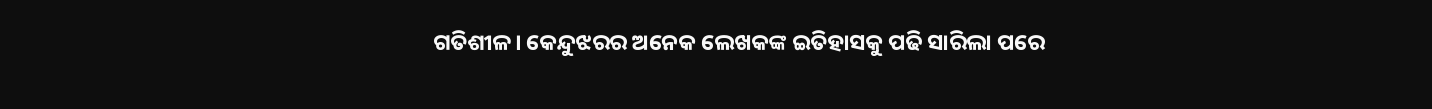ଗତିଶୀଳ। କେନ୍ଦୁଝରର ଅନେକ ଲେଖକଙ୍କ ଇତିହାସକୁ ପଢି ସାରିଲା ପରେ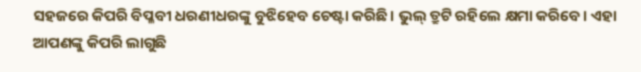ସହଜରେ କିପରି ବିପ୍ଳବୀ ଧରଣୀଧରଙ୍କୁ ବୁଝିହେବ ଚେଷ୍ଟା କରିଛି। ଭୁଲ୍ ତ୍ରୁଟି ରହିଲେ କ୍ଷମା କରିବେ। ଏହା ଆପଣଙ୍କୁ କିପରି ଲାଗୁଛି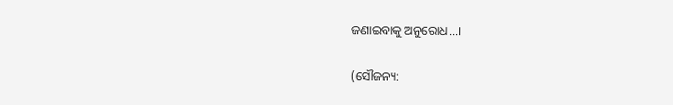ଜଣାଇବାକୁ ଅନୁରୋଧ...।

(ସୌଜନ୍ୟ: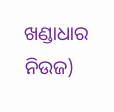ଖଣ୍ଡାଧାର ନିଉଜ)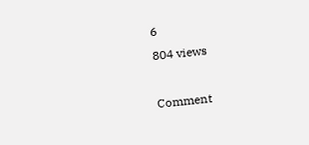6
804 views

Comment